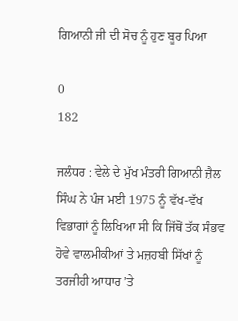ਗਿਆਨੀ ਜੀ ਦੀ ਸੋਚ ਨੂੰ ਹੁਣ ਬੂਰ ਪਿਆ

0
182

ਜਲੰਧਰ : ਵੇਲੇ ਦੇ ਮੁੱਖ ਮੰਤਰੀ ਗਿਆਨੀ ਜ਼ੈਲ ਸਿੰਘ ਨੇ ਪੰਜ ਮਈ 1975 ਨੂੰ ਵੱਖ-ਵੱਖ ਵਿਭਾਗਾਂ ਨੂੰ ਲਿਖਿਆ ਸੀ ਕਿ ਜਿੱਥੋਂ ਤੱਕ ਸੰਭਵ ਹੋਵੇ ਵਾਲਮੀਕੀਆਂ ਤੇ ਮਜ਼ਹਬੀ ਸਿੱਖਾਂ ਨੂੰ ਤਰਜੀਹੀ ਆਧਾਰ ’ਤੇ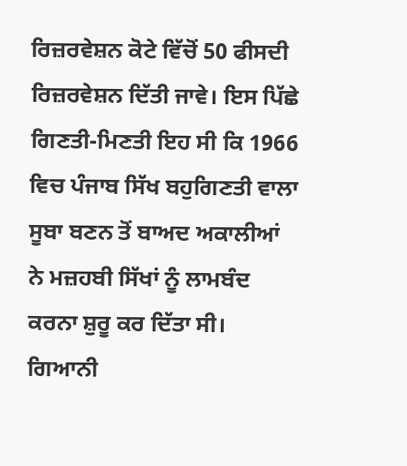ਰਿਜ਼ਰਵੇਸ਼ਨ ਕੋਟੇ ਵਿੱਚੋਂ 50 ਫੀਸਦੀ ਰਿਜ਼ਰਵੇਸ਼ਨ ਦਿੱਤੀ ਜਾਵੇ। ਇਸ ਪਿੱਛੇ ਗਿਣਤੀ-ਮਿਣਤੀ ਇਹ ਸੀ ਕਿ 1966 ਵਿਚ ਪੰਜਾਬ ਸਿੱਖ ਬਹੁਗਿਣਤੀ ਵਾਲਾ ਸੂਬਾ ਬਣਨ ਤੋਂ ਬਾਅਦ ਅਕਾਲੀਆਂ ਨੇ ਮਜ਼ਹਬੀ ਸਿੱਖਾਂ ਨੂੰ ਲਾਮਬੰਦ ਕਰਨਾ ਸ਼ੁਰੂ ਕਰ ਦਿੱਤਾ ਸੀ। ਗਿਆਨੀ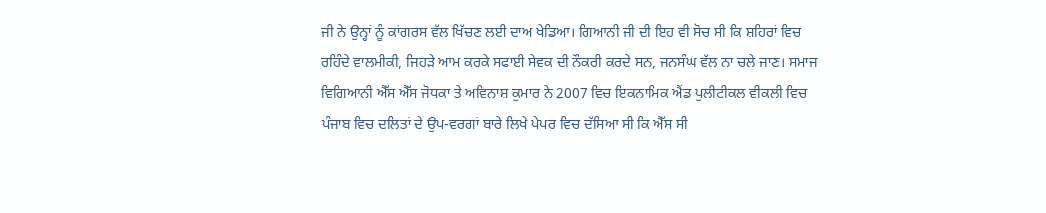ਜੀ ਨੇ ਉਨ੍ਹਾਂ ਨੂੰ ਕਾਂਗਰਸ ਵੱਲ ਖਿੱਚਣ ਲਈ ਦਾਅ ਖੇਡਿਆ। ਗਿਆਨੀ ਜੀ ਦੀ ਇਹ ਵੀ ਸੋਚ ਸੀ ਕਿ ਸ਼ਹਿਰਾਂ ਵਿਚ ਰਹਿੰਦੇ ਵਾਲਮੀਕੀ, ਜਿਹੜੇ ਆਮ ਕਰਕੇ ਸਫਾਈ ਸੇਵਕ ਦੀ ਨੌਕਰੀ ਕਰਦੇ ਸਨ, ਜਨਸੰਘ ਵੱਲ ਨਾ ਚਲੇ ਜਾਣ। ਸਮਾਜ ਵਿਗਿਆਨੀ ਐੱਸ ਐੱਸ ਜੋਧਕਾ ਤੇ ਅਵਿਨਾਸ਼ ਕੁਮਾਰ ਨੇ 2007 ਵਿਚ ਇਕਨਾਮਿਕ ਐਂਡ ਪੁਲੀਟੀਕਲ ਵੀਕਲੀ ਵਿਚ ਪੰਜਾਬ ਵਿਚ ਦਲਿਤਾਂ ਦੇ ਉਪ-ਵਰਗਾਂ ਬਾਰੇ ਲਿਖੇ ਪੇਪਰ ਵਿਚ ਦੱਸਿਆ ਸੀ ਕਿ ਐੱਸ ਸੀ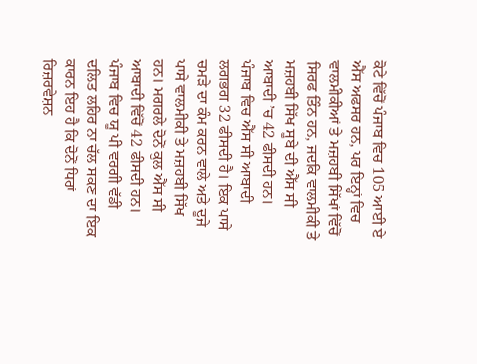ਕੋਟੇ ਵਿੱਚੋਂ ਪੰਜਾਬ ਵਿਚ 105 ਆਈ ਏ ਐੱਸ ਅਫਸਰ ਹਨ, ਪਰ ਇਨ੍ਹਾਂ ਵਿਚ ਵਾਲਮੀਕੀਆਂ ਤੇ ਮਜ਼ਹਬੀ ਸਿੱਖਾਂ ਵਿੱਚੋਂ ਸਿਰਫ ਤਿੰਨ ਹਨ, ਜਦਕਿ ਵਾਲਮੀਕੀ ਤੇ ਮਜ਼ਹਬੀ ਸਿੱਖ ਸੂਬੇ ਦੀ ਐੱਸ ਸੀ ਆਬਾਦੀ ’ਚ 42 ਫੀਸਦੀ ਹਨ।
ਪੰਜਾਬ ਵਿਚ ਐੱਸ ਸੀ ਆਬਾਦੀ ਲਗਭਗ 32 ਫੀਸਦੀ ਹੈ। ਇਕ ਪਾਸੇ ਚਮੜੇ ਦਾ ਕੰਮ ਕਰਨ ਵਾਲੇ ਅਤੇ ਦੂਜੇ ਪਾਸੇ ਵਾਲਮੀਕੀ ਤੇ ਮਜ਼ਹਬੀ ਸਿੱਖ ਹਨ। ਮਗਰਲੇ ਦੋਨੋਂ ਕੁਲ ਐੱਸ ਸੀ ਆਬਾਦੀ ਵਿੱਚੋਂ 42 ਫੀਸਦੀ ਹਨ। ਪੰਜਾਬ ਵਿਚ ਯੂ ਪੀ ਵਰਗੀ ਵੱਡੀ ਦਲਿਤ ਲਹਿਰ ਨਾ ਚੱਲ ਸਕਣ ਦਾ ਇਕ ਕਾਰਨ ਇਹ ਹੈ ਕਿ ਦੋਨੋਂ ਧਿਰਾਂ ਰਿਜ਼ਰਵੇਸ਼ਨ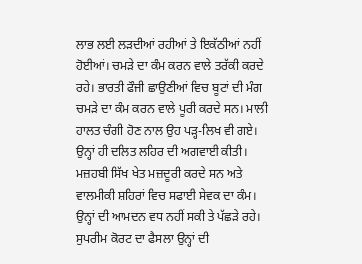ਲਾਭ ਲਈ ਲੜਦੀਆਂ ਰਹੀਆਂ ਤੇ ਇਕੱਠੀਆਂ ਨਹੀਂ ਹੋਈਆਂ। ਚਮੜੇ ਦਾ ਕੰਮ ਕਰਨ ਵਾਲੇ ਤਰੱਕੀ ਕਰਦੇ ਰਹੇ। ਭਾਰਤੀ ਫੌਜੀ ਛਾਉਣੀਆਂ ਵਿਚ ਬੂਟਾਂ ਦੀ ਮੰਗ ਚਮੜੇ ਦਾ ਕੰਮ ਕਰਨ ਵਾਲੇ ਪੂਰੀ ਕਰਦੇ ਸਨ। ਮਾਲੀ ਹਾਲਤ ਚੰਗੀ ਹੋਣ ਨਾਲ ਉਹ ਪੜ੍ਹ-ਲਿਖ ਵੀ ਗਏ। ਉਨ੍ਹਾਂ ਹੀ ਦਲਿਤ ਲਹਿਰ ਦੀ ਅਗਵਾਈ ਕੀਤੀ। ਮਜ਼ਹਬੀ ਸਿੱਖ ਖੇਤ ਮਜ਼ਦੂਰੀ ਕਰਦੇ ਸਨ ਅਤੇ ਵਾਲਮੀਕੀ ਸ਼ਹਿਰਾਂ ਵਿਚ ਸਫਾਈ ਸੇਵਕ ਦਾ ਕੰਮ। ਉਨ੍ਹਾਂ ਦੀ ਆਮਦਨ ਵਧ ਨਹੀਂ ਸਕੀ ਤੇ ਪੱਛੜੇ ਰਹੇ। ਸੁਪਰੀਮ ਕੋਰਟ ਦਾ ਫੈਸਲਾ ਉਨ੍ਹਾਂ ਦੀ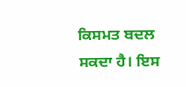ਕਿਸਮਤ ਬਦਲ ਸਕਦਾ ਹੈ। ਇਸ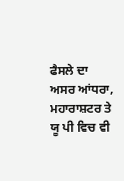ਫੈਸਲੇ ਦਾ ਅਸਰ ਆਂਧਰਾ, ਮਹਾਰਾਸ਼ਟਰ ਤੇ ਯੂ ਪੀ ਵਿਚ ਵੀ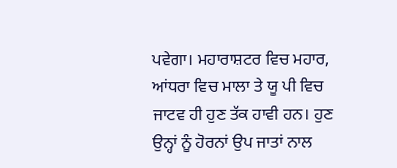ਪਵੇਗਾ। ਮਹਾਰਾਸ਼ਟਰ ਵਿਚ ਮਹਾਰ, ਆਂਧਰਾ ਵਿਚ ਮਾਲਾ ਤੇ ਯੂ ਪੀ ਵਿਚ ਜਾਟਵ ਹੀ ਹੁਣ ਤੱਕ ਹਾਵੀ ਹਨ। ਹੁਣ ਉਨ੍ਹਾਂ ਨੂੰ ਹੋਰਨਾਂ ਉਪ ਜਾਤਾਂ ਨਾਲ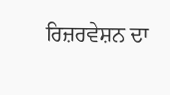ਰਿਜ਼ਰਵੇਸ਼ਨ ਦਾ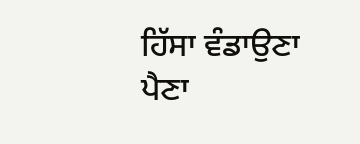ਹਿੱਸਾ ਵੰਡਾਉਣਾ ਪੈਣਾ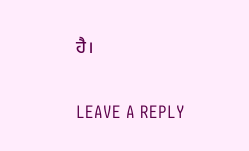ਹੈ।

LEAVE A REPLY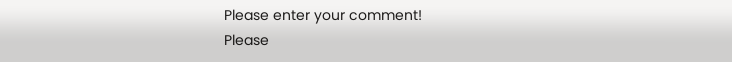Please enter your comment!
Please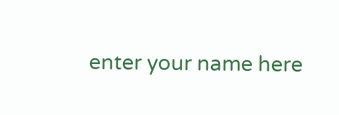enter your name here